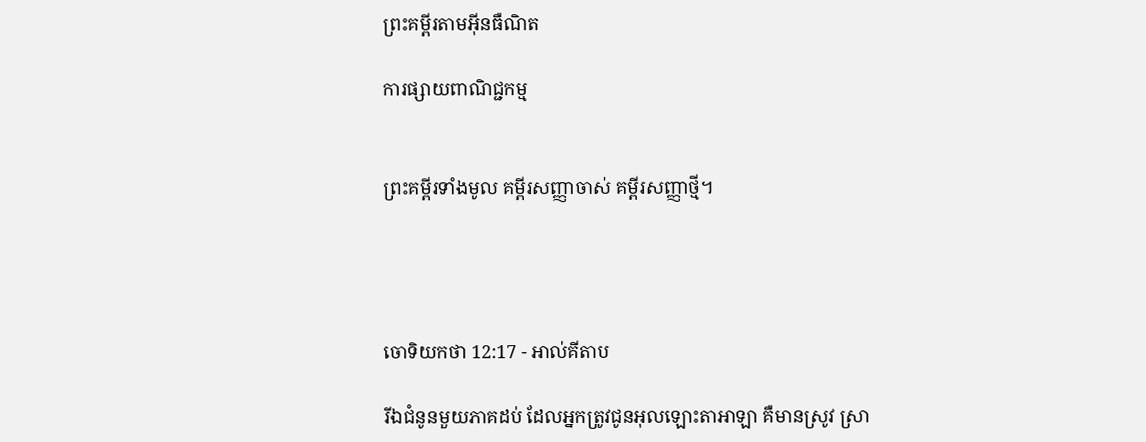ព្រះគម្ពីរតាមអ៊ីនធឺណិត

ការផ្សាយពាណិជ្ជកម្ម


ព្រះគម្ពីរទាំងមូល គម្ពីរសញ្ញាចាស់ គម្ពីរសញ្ញាថ្មី។




ចោទិយ‌កថា 12:17 - អាល់គីតាប

រីឯជំនូនមួយភាគដប់ ដែលអ្នកត្រូវជូនអុលឡោះ‌តាអាឡា គឺមានស្រូវ ស្រា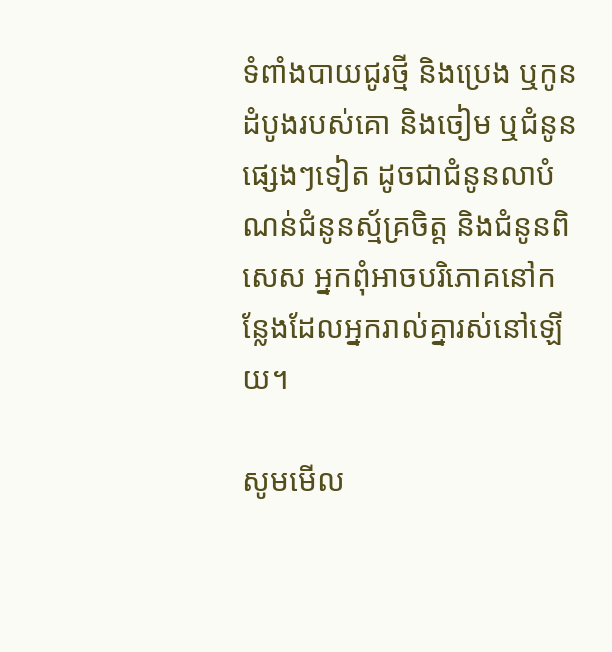ទំពាំងបាយជូរថ្មី និងប្រេង ឬកូនដំបូងរបស់គោ និងចៀម ឬជំនូនផ្សេងៗទៀត ដូចជាជំនូនលាបំណន់ជំនូនស្ម័គ្រចិត្ត និងជំនូនពិសេស អ្នកពុំអាចបរិភោគនៅកន្លែងដែលអ្នករាល់គ្នារស់នៅឡើយ។

សូមមើល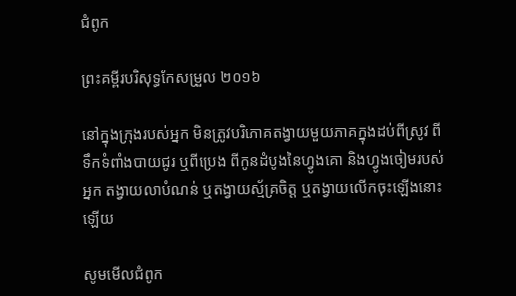ជំពូក

ព្រះគម្ពីរបរិសុទ្ធកែសម្រួល ២០១៦

នៅក្នុងក្រុងរបស់អ្នក មិនត្រូវបរិ‌ភោគតង្វាយមួយភាគក្នុងដប់ពីស្រូវ ពីទឹកទំពាំង‌បាយ‌ជូរ ឬពីប្រេង ពីកូនដំបូងនៃហ្វូងគោ និងហ្វូងចៀមរបស់អ្នក តង្វាយលា‌បំណន់ ឬតង្វាយស្ម័គ្រចិត្ត ឬតង្វាយលើកចុះឡើងនោះឡើយ

សូមមើលជំពូក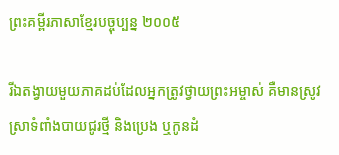ព្រះគម្ពីរភាសាខ្មែរបច្ចុប្បន្ន ២០០៥

រីឯតង្វាយមួយភាគដប់ដែលអ្នកត្រូវថ្វាយព្រះ‌អម្ចាស់ គឺមានស្រូវ ស្រាទំពាំង‌បាយជូរថ្មី និងប្រេង ឬកូនដំ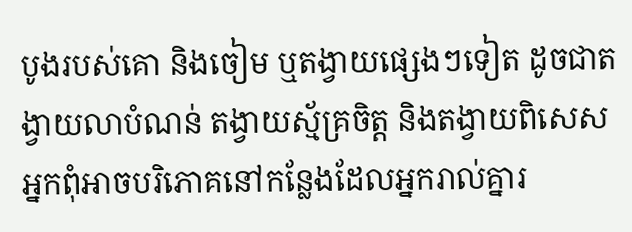បូងរបស់គោ និងចៀម ឬតង្វាយផ្សេងៗទៀត ដូចជាតង្វាយលាបំណន់ តង្វាយស្ម័គ្រចិត្ត និងតង្វាយពិសេស អ្នកពុំអាចបរិភោគនៅកន្លែងដែលអ្នករាល់គ្នារ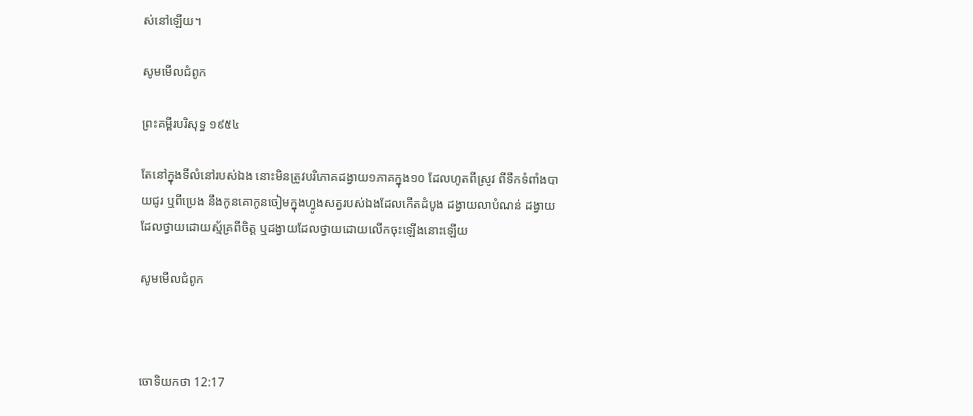ស់នៅឡើយ។

សូមមើលជំពូក

ព្រះគម្ពីរបរិសុទ្ធ ១៩៥៤

តែនៅក្នុងទីលំនៅរបស់ឯង នោះមិនត្រូវបរិភោគដង្វាយ១ភាគក្នុង១០ ដែលហូតពីស្រូវ ពីទឹកទំពាំង‌បាយ‌ជូរ ឬពីប្រេង នឹងកូនគោកូនចៀមក្នុងហ្វូងសត្វរបស់ឯងដែលកើតដំបូង ដង្វាយលា‌បំណន់ ដង្វាយដែលថ្វាយដោយស្ម័គ្រពីចិត្ត ឬដង្វាយដែលថ្វាយដោយលើកចុះឡើងនោះឡើយ

សូមមើលជំពូក



ចោទិយ‌កថា 12:17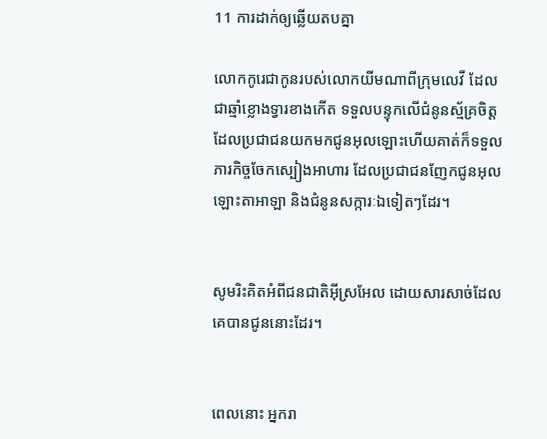11 ការដាក់ឲ្យឆ្លើយតបគ្នា

លោកកូរេជាកូនរបស់លោកយីម‌ណាពីក្រុមលេវី ដែលជាឆ្មាំខ្លោងទ្វារខាងកើត ទទួលបន្ទុកលើជំនូនស្ម័គ្រ‌ចិត្ត ដែលប្រជា‌ជនយកមកជូនអុលឡោះហើយគាត់ក៏ទទួលភារកិច្ចចែកស្បៀងអាហារ ដែលប្រជា‌ជនញែកជូនអុលឡោះ‌តាអាឡា និងជំនូនសក្ការៈឯទៀតៗដែរ។


សូមរិះ‌គិតអំពីជន‌ជាតិអ៊ីស្រ‌អែល ដោយ‌សារសាច់ដែលគេបានជូននោះដែរ។


ពេលនោះ អ្នករា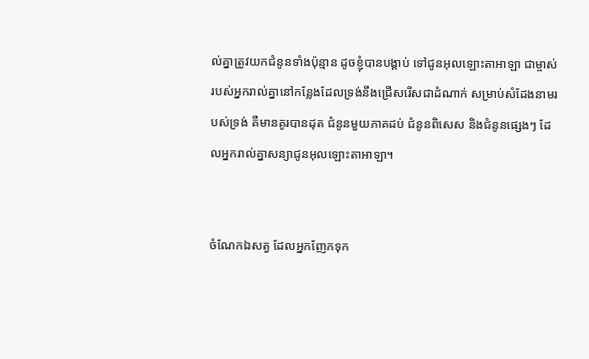ល់គ្នាត្រូវយកជំនូនទាំងប៉ុន្មាន ដូចខ្ញុំបានបង្គាប់ ទៅជូនអុលឡោះ‌តាអាឡា ជាម្ចាស់របស់អ្នករាល់គ្នានៅកន្លែងដែលទ្រង់នឹងជ្រើសរើសជាដំណាក់ សម្រាប់សំដែងនាមរបស់ទ្រង់ គឺមានគូរបានដុត ជំនូនមួយភាគដប់ ជំនូនពិសេស និងជំនូនផ្សេងៗ ដែលអ្នករាល់គ្នាសន្យាជូនអុលឡោះ‌តាអាឡា។


ចំណែកឯសត្វ ដែលអ្នកញែកទុក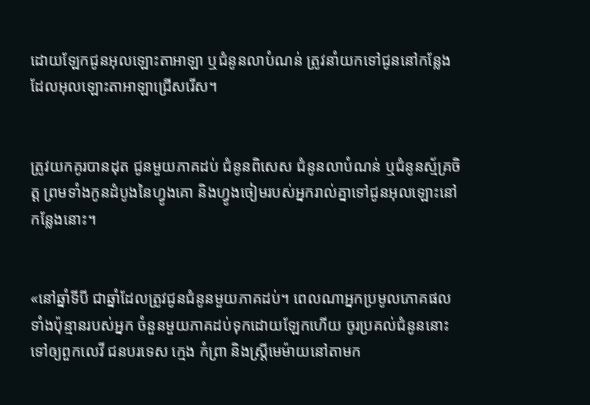ដោយឡែកជូនអុលឡោះ‌តាអាឡា ឬជំនូនលាបំណន់ ត្រូវនាំយកទៅជូននៅកន្លែងដែលអុលឡោះ‌តាអាឡាជ្រើសរើស។


ត្រូវយកគូរបានដុត ជូនមួយភាគដប់ ជំនូនពិសេស ជំនូនលាបំណន់ ឬជំនូនស្ម័គ្រចិត្ត ព្រមទាំងកូនដំបូងនៃហ្វូងគោ និងហ្វូងចៀមរបស់អ្នករាល់គ្នាទៅជូនអុលឡោះនៅកន្លែងនោះ។


«នៅឆ្នាំទីបី ជាឆ្នាំដែលត្រូវជូនជំនូនមួយភាគដប់។ ពេលណាអ្នកប្រមូលភោគផលទាំងប៉ុន្មានរបស់អ្នក ចំនួនមួយភាគដប់ទុកដោយឡែកហើយ ចូរប្រគល់ជំនូននោះទៅឲ្យពួកលេវី ជនបរទេស ក្មេង កំព្រា និងស្ត្រីមេម៉ាយនៅតាមក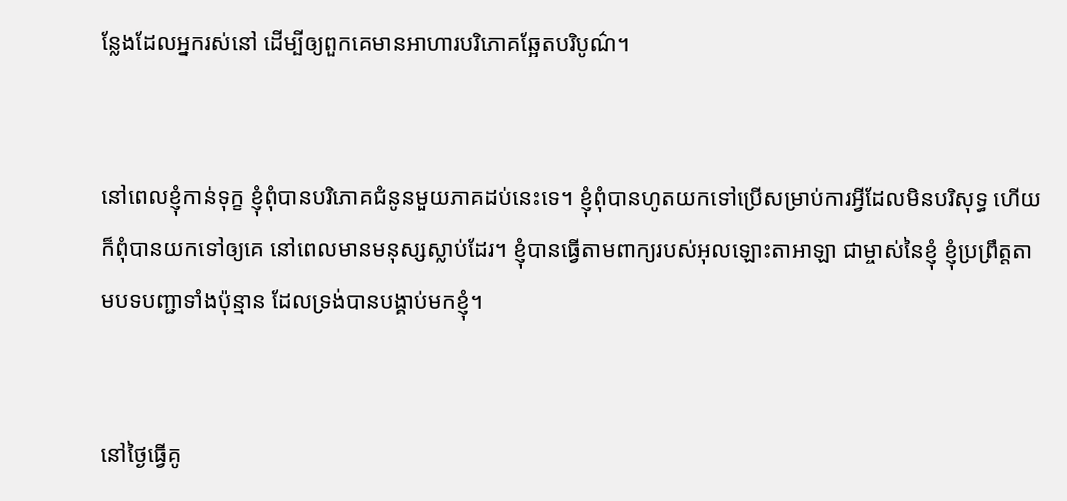ន្លែងដែលអ្នករស់នៅ ដើម្បីឲ្យពួកគេមានអាហារបរិភោគឆ្អែតបរិបូណ៌។


នៅពេលខ្ញុំកាន់ទុក្ខ ខ្ញុំពុំបានបរិភោគជំនូនមួយភាគដប់នេះទេ។ ខ្ញុំពុំបានហូតយកទៅប្រើសម្រាប់ការអ្វីដែលមិនបរិសុទ្ធ ហើយក៏ពុំបានយកទៅឲ្យគេ នៅពេលមានមនុស្សស្លាប់ដែរ។ ខ្ញុំបានធ្វើតាមពាក្យរបស់អុលឡោះ‌តាអាឡា ជាម្ចាស់នៃខ្ញុំ ខ្ញុំប្រព្រឹត្តតាមបទបញ្ជាទាំងប៉ុន្មាន ដែលទ្រង់បានបង្គាប់មកខ្ញុំ។


នៅថ្ងៃធ្វើគូ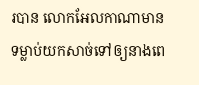របាន លោកអែល‌កាណាមានទម្លាប់យកសាច់ទៅឲ្យនាងពេ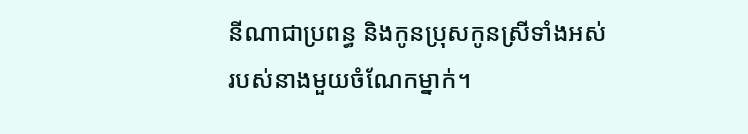នី‌ណាជាប្រពន្ធ និងកូនប្រុសកូនស្រីទាំងអស់របស់នាងមួយចំណែកម្នាក់។